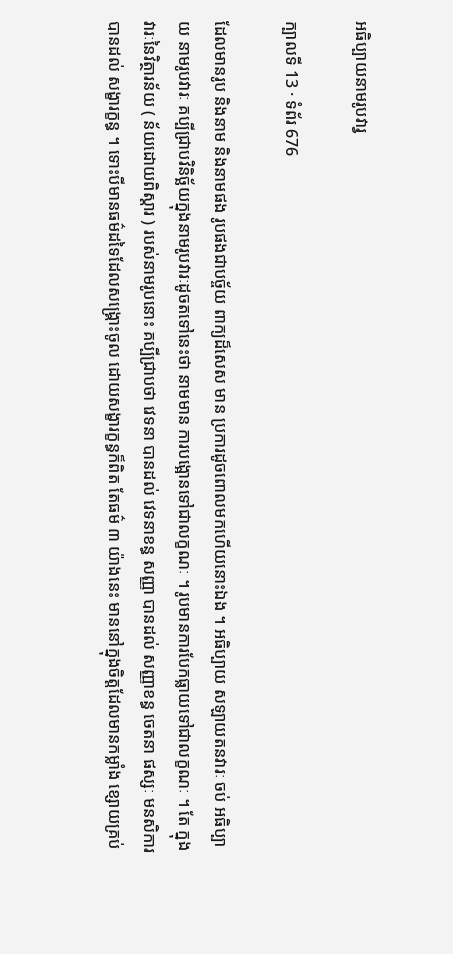អធិប្បាយនាមរូបវារ្វ

ក្បាលទី 13 · ទំព័រ 676

ដែលមានរូប និងនាម និងនាមផង រូបផងជាបច្ច័យ ពាក្យដ៏សេស មាន ប្រការដូចពោលមកហើយនោះឯង ។ អធិប្បាយ សឡាយតនវារៈ ចប់ អធិប្បាយ នាមរូបវារៈ គប្បីជ្រាបវិនិច្ឆ័យក្នុងនាមរូបវារៈដូចតទៅនេះថា នាមមាន ការបង្អោនទៅជាលក្ខណៈ ។ រូបមានការបែកធ្លាយទៅជាលក្ខណៈ ។ តែ ក្នុងវារៈនៃវិត្ថារន័យ ( ន័យដោយពិស្តារ ) របស់នាមរូបនោះ គប្បីជ្រាបថា វេទនា បានដល់ វេទនាខន្ធ សញ្ញា បានដល់ សញ្ញាខន្ធ ចេតនា ផស្សៈ មនសិការ បានដល់ សង្ខារក្ខន្ធ ។ ទោះបីមានធម៌ដទៃដែលសង្គ្រោះចូល ដោយសង្ខារក្ខន្ធក៏ពិត តែធម៌ ៣ យ៉ាងនេះ មាននៅក្នុងចិត្តដែលមានកម្លាំង ខ្សោយគ្រប់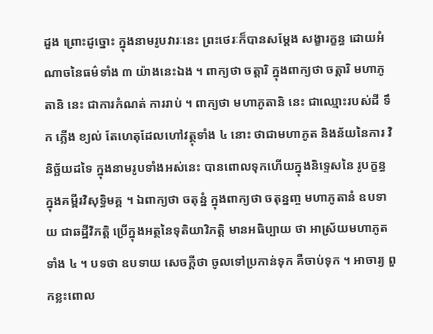ដួង ព្រោះដូច្នោះ ក្នុងនាមរូបវារៈនេះ ព្រះថេរៈក៏បានសម្តែង សង្ខារក្ខន្ធ ដោយអំណាចនៃធម៌ទាំង ៣ យ៉ាងនេះឯង ។ ពាក្យថា ចត្តារិ ក្នុងពាក្យថា ចត្តារិ មហាភូតានិ នេះ ជាការកំណត់ ការរាប់ ។ ពាក្យថា មហាភូតានិ នេះ ជាឈ្មោះរបស់ដី ទឹក ភ្លើង ខ្យល់ តែហេតុដែលហៅវត្ថុទាំង ៤ នោះ ថាជាមហាភូត និងន័យនៃការ វិនិច្ឆ័យដទៃ ក្នុងនាមរូបទាំងអស់នេះ បានពោលទុកហើយក្នុងនិទ្ទេសនៃ រូបក្ខន្ធ ក្នុងគម្ពីរវិសុទ្ធិមគ្គ ។ ឯពាក្យថា ចតុន្នំ ក្នុងពាក្យថា ចតុន្នញ្ច មហាភូតានំ ឧបទាយ ជាឆដ្ឋីវិភត្តិ ប្រើក្នុងអត្ថនៃទុតិយាវិភត្តិ មានអធិប្បាយ ថា អាស្រ័យមហាភូតទាំង ៤ ។ បទថា ឧបទាយ សេចក្តីថា ចូលទៅប្រកាន់ទុក គឺចាប់ទុក ។ អាចារ្យ ពួកខ្លះពោល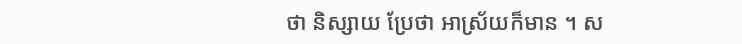ថា និស្សាយ ប្រែថា អាស្រ័យក៏មាន ។ ស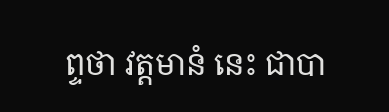ព្ទថា វត្តមានំ នេះ ជាបា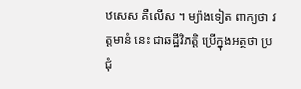ឋសេស គឺលើស ។ ម្យ៉ាងទៀត ពាក្យថា វត្តមានំ នេះ ជាឆដ្ឋីវិភត្តិ ប្រើក្នុងអត្ថថា ប្រជុំ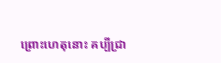ព្រោះហេតុនោះ គប្បីជ្រា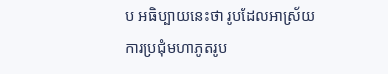ប អធិប្បាយនេះថា រូបដែលអាស្រ័យការប្រជុំមហាភូតរូប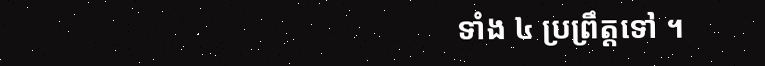ទាំង ៤ ប្រព្រឹត្តទៅ ។